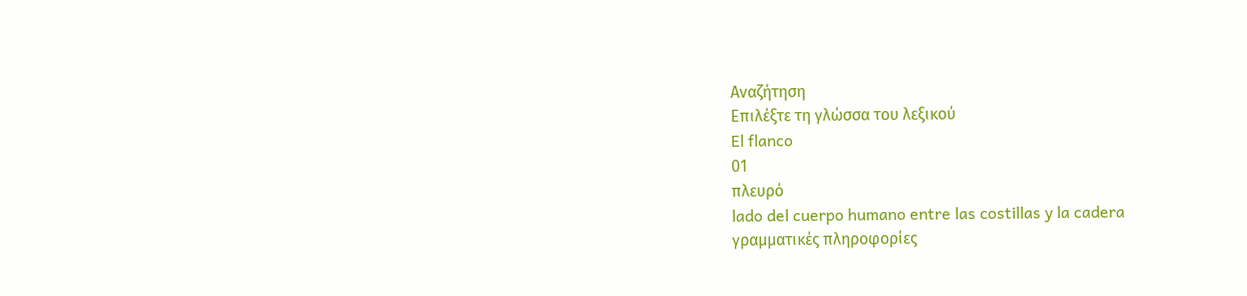Αναζήτηση
Επιλέξτε τη γλώσσα του λεξικού
El flanco
01
πλευρό
lado del cuerpo humano entre las costillas y la cadera
γραμματικές πληροφορίες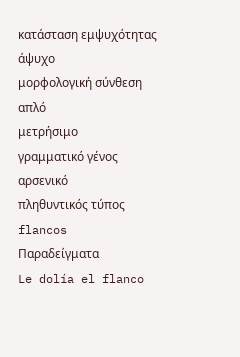κατάσταση εμψυχότητας
άψυχο
μορφολογική σύνθεση
απλό
μετρήσιμο
γραμματικό γένος
αρσενικό
πληθυντικός τύπος
flancos
Παραδείγματα
Le dolía el flanco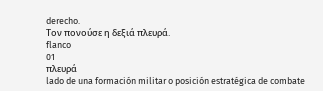derecho.
Τον πονούσε η δεξιά πλευρά.
flanco
01
πλευρά
lado de una formación militar o posición estratégica de combate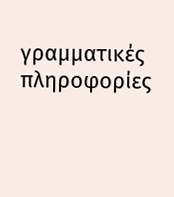γραμματικές πληροφορίες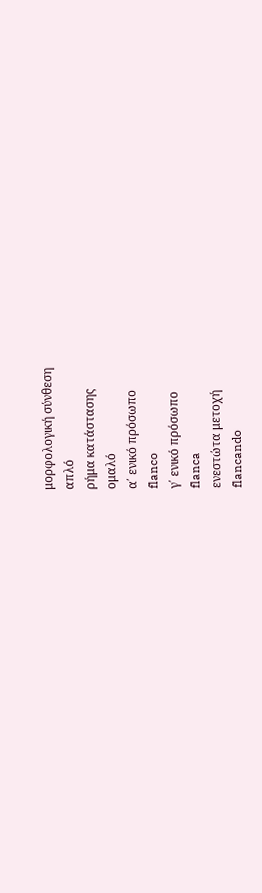μορφολογική σύνθεση
απλό
ρήμα κατάστασης
ομαλό
α΄ ενικό πρόσωπο
flanco
γ΄ ενικό πρόσωπο
flanca
ενεστώτα μετοχή
flancando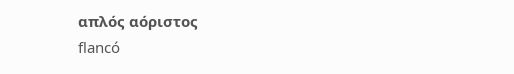απλός αόριστος
flancó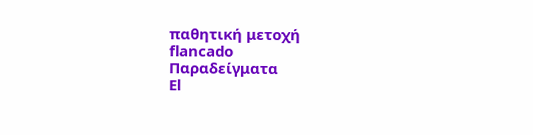παθητική μετοχή
flancado
Παραδείγματα
El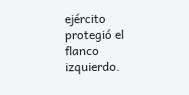ejército protegió el flanco izquierdo.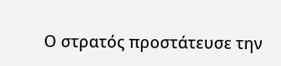Ο στρατός προστάτευσε την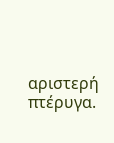αριστερή πτέρυγα.